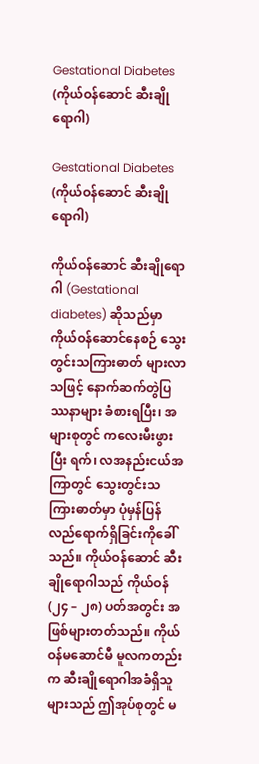Gestational Diabetes (ကိုယ်ဝန်ဆောင် ဆီးချိုရောဂါ)

Gestational Diabetes (ကိုယ်ဝန်ဆောင် ဆီးချိုရောဂါ)

ကိုယ်ဝန်ဆောင် ဆီးချိုရောဂါ (Gestational diabetes) ဆိုသည်မှာ ကိုယ်ဝန်ဆောင်နေစဉ် သွေးတွင်းသကြားဓာတ် များလာသဖြင့် နောက်ဆက်တွဲပြဿနာများ ခံစားရပြီး၊ အများစုတွင် ကလေးမီးဖွားပြီး ရက်၊ လအနည်းငယ်အကြာတွင် သွေးတွင်းသကြားဓာတ်မှာ ပုံမှန်ပြန်လည်ရောက်ရှိခြင်းကိုခေါ်သည်။ ကိုယ်ဝန်ဆောင် ဆီးချိုရောဂါသည် ကိုယ်ဝန် (၂၄ – ၂၈) ပတ်အတွင်း အဖြစ်များတတ်သည်။ ကိုယ်ဝန်မဆောင်မီ မူလကတည်းက ဆီးချိုရောဂါအခံရှိသူများသည် ဤအုပ်စုတွင် မ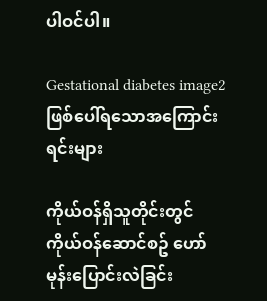ပါဝင်ပါ။

Gestational diabetes image2
ဖြစ်ပေါ်ရသောအကြောင်းရင်းများ

ကိုယ်ဝန်ရှိသူတိုင်းတွင် ကိုယ်ဝန်ဆောင်စဥ် ဟော်မုန်းပြောင်းလဲခြင်း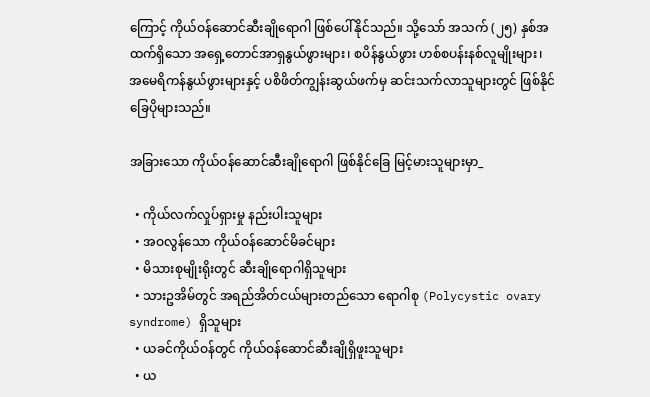ကြောင့် ကိုယ်ဝန်ဆောင်ဆီးချိုရောဂါ ဖြစ်ပေါ်နိုင်သည်။ သို့သော် အသက် (၂၅) နှစ်အထက်ရှိသော အရှေ့တောင်အာရှနွယ်ဖွားများ၊ စပိန်နွယ်ဖွား ဟစ်စပန်းနစ်လူမျိုးများ၊ အမေရိကန်နွယ်ဖွားများနှင့် ပစိဖိတ်ကျွန်းဆွယ်ဖက်မှ ဆင်းသက်လာသူများတွင် ဖြစ်နိုင်ခြေပိုများသည်။

အခြားသော ကိုယ်ဝန်ဆောင်ဆီးချိုရောဂါ ဖြစ်နိုင်ခြေ မြင့်မားသူများမှာ_

  • ကိုယ်လက်လှုပ်ရှားမှု နည်းပါးသူများ
  • အဝလွန်သော ကိုယ်ဝန်ဆောင်မိခင်များ
  • မိသားစုမျိုးရိုးတွင် ဆီးချိုရောဂါရှိသူများ
  • သားဥအိမ်တွင် အရည်အိတ်ငယ်များတည်သော ရောဂါစု (Polycystic ovary syndrome) ရှိသူများ
  • ယခင်ကိုယ်ဝန်တွင် ကိုယ်ဝန်ဆောင်ဆီးချိုရှိဖူးသူများ
  • ယ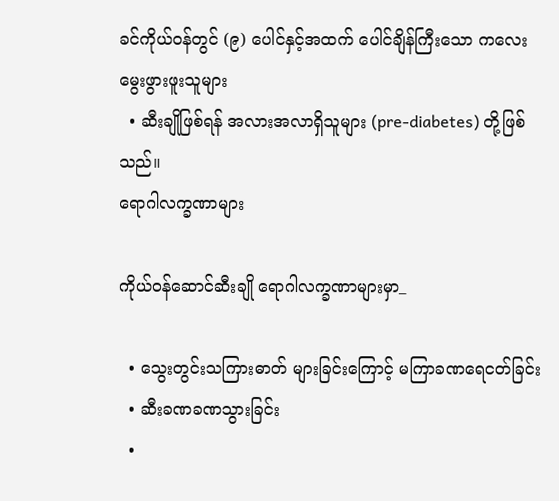ခင်ကိုယ်ဝန်တွင် (၉) ပေါင်နှင့်အထက် ပေါင်ချိန်ကြီးသော ကလေးမွေးဖွားဖူးသူများ
  • ဆီးချိုဖြစ်ရန် အလားအလာရှိသူများ (pre-diabetes) တို့ဖြစ်သည်။
ရောဂါလက္ခဏာများ

ကိုယ်ဝန်ဆောင်ဆီးချို ရောဂါလက္ခဏာများမှာ_

  • သွေးတွင်းသကြားဓာတ် များခြင်းကြောင့် မကြာခဏရေငတ်ခြင်း
  • ဆီးခဏခဏသွားခြင်း
  •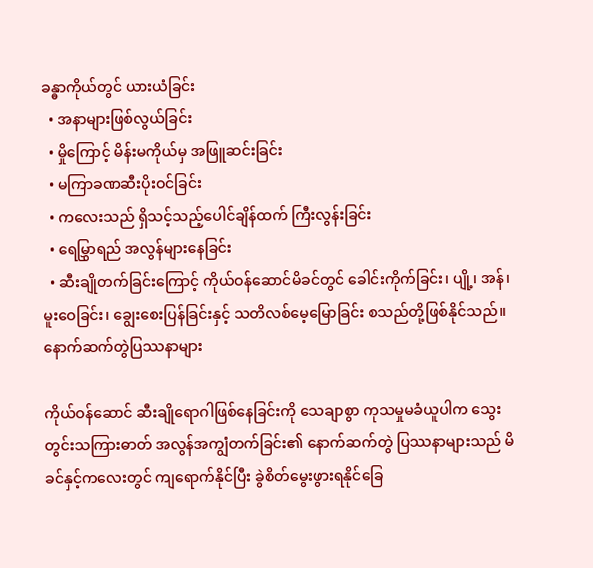ခန္ဓာကိုယ်တွင် ယားယံခြင်း
  • အနာများဖြစ်လွယ်ခြင်း
  • မှိုကြောင့် မိန်းမကိုယ်မှ အဖြူဆင်းခြင်း
  • မကြာခဏဆီးပိုးဝင်ခြင်း
  • ကလေးသည် ရှိသင့်သည့်ပေါင်ချိန်ထက် ကြီးလွန်းခြင်း
  • ရေမြွှာရည် အလွန်များနေခြင်း
  • ဆီးချိုတက်ခြင်းကြောင့် ကိုယ်ဝန်ဆောင်မိခင်တွင် ‌ခေါင်းကိုက်ခြင်း၊ ပျို့၊ အန်၊ မူးဝေခြင်း၊ ချွေးစေးပြန်ခြင်းနှင့် သတိလစ်မေ့မြောခြင်း စသည်တို့ဖြစ်နိုင်သည်။
နောက်ဆက်တွဲပြဿနာများ

ကိုယ်ဝန်ဆောင် ဆီးချိုရောဂါဖြစ်နေခြင်းကို သေချာစွာ ကုသမှုမခံယူပါက သွေးတွင်းသကြားဓာတ် အလွန်အကျွံတက်ခြင်း၏ နောက်ဆက်တွဲ ပြဿနာများသည် မိခင်နှင့်ကလေးတွင် ကျရောက်နိုင်ပြီး ခွဲစိတ်မွေးဖွားရနိုင်ခြေ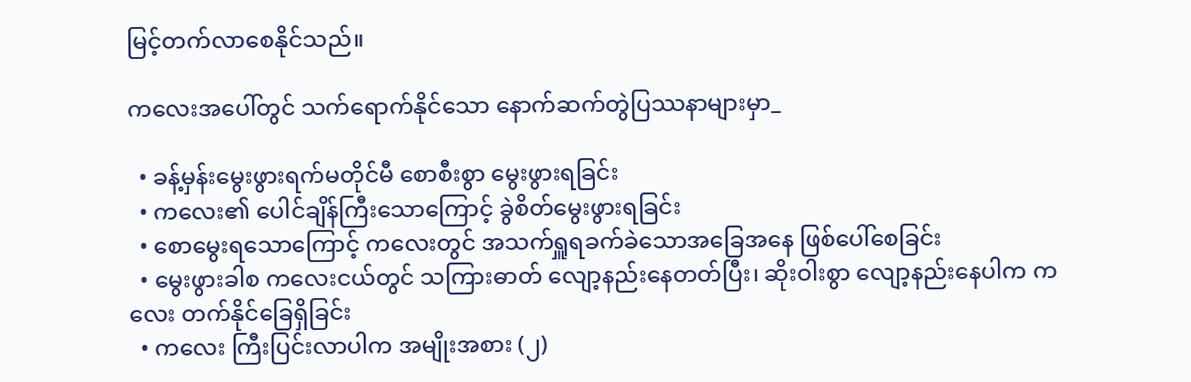မြင့်တက်လာစေနိုင်သည်။

ကလေးအပေါ်တွင် သက်ရောက်နိုင်သော နောက်ဆက်တွဲပြဿနာများမှာ_

  • ခန့်မှန်းမွေးဖွားရက်မတိုင်မီ စောစီးစွာ မွေးဖွားရခြင်း
  • ကလေး၏ ပေါင်ချိန်ကြီးသောကြောင့် ခွဲစိတ်မွေးဖွားရခြင်း
  • စောမွေးရသောကြောင့် ကလေးတွင် အသက်ရှူရခက်ခဲသောအခြေအနေ ဖြစ်ပေါ်စေခြင်း
  • မွေးဖွားခါစ ကလေးငယ်တွင် သကြားဓာတ် လျော့နည်းနေတတ်ပြီး၊ ဆိုးဝါးစွာ လျော့နည်းနေပါက ကလေး တက်နိုင်ခြေရှိခြင်း
  • ကလေး ကြီးပြင်းလာပါက အမျိုးအစား (၂)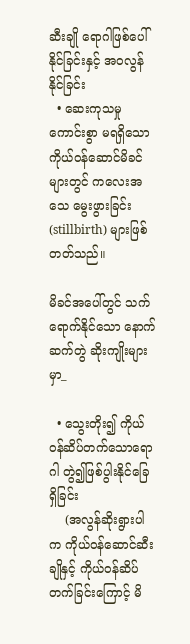ဆီးချို ရောဂါဖြစ်ပေါ်နိုင်ခြင်းနှင့် အဝလွန်နိုင်ခြင်း
  • ဆေးကုသမှုကောင်းစွာ မရရှိသော ကိုယ်ဝန်ဆောင်မိခင်များတွင် ကလေးအသေ မွေးဖွားခြင်း (stillbirth) များဖြစ်တတ်သည်။

မိခင်အပေါ်တွင် သက်ရောက်နိုင်သော နောက်ဆက်တွဲ ဆိုးကျိုးများမှာ_

  • သွေးတိုး၍ ကိုယ်ဝန်ဆိပ်တက်သောရောဂါ တွဲ၍ဖြစ်ပွါးနိုင်ခြေရှိခြင်း
    (အလွန်ဆိုးရွားပါက ကိုယ်ဝန်ဆောင်ဆီးချိုနှင့် ကိုယ်ဝန်ဆိပ်တက်ခြင်းကြောင့် မိ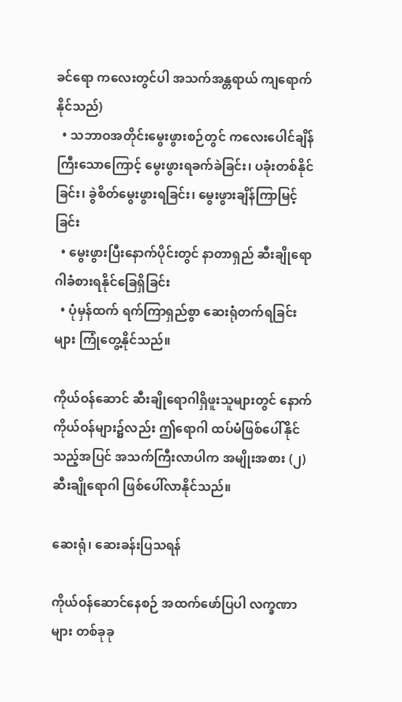ခင်ရော ကလေးတွင်ပါ အသက်အန္တရာယ် ကျရောက်နိုင်သည်)
  • သဘာဝအတိုင်းမွေးဖွားစဉ်တွင် ကလေးပေါင်ချိန် ကြီးသောကြောင့် မွေးဖွားရခက်ခဲခြင်း၊ ပခုံးတစ်နိုင်ခြင်း၊ ခွဲစိတ်မွေးဖွားရခြင်း၊ မွေးဖွားချိန်ကြာမြင့်ခြင်း
  • မွေးဖွားပြီးနောက်ပိုင်းတွင် နာတာရှည် ဆီးချိုရောဂါခံစားရနိုင်ခြေရှိခြင်း
  • ပုံမှန်ထက် ရက်ကြာရှည်စွာ ဆေးရုံတက်ရခြင်းများ ကြုံတွေ့နိုင်သည်။

ကိုယ်ဝန်ဆောင် ဆီးချိုရောဂါရှိဖူးသူများတွင် နောက်ကိုယ်ဝန်များ၌လည်း ဤရောဂါ ထပ်မံဖြစ်ပေါ်နိုင်သည့်အပြင် အသက်ကြီးလာပါက အမျိုးအစား (၂) ဆီးချိုရောဂါ ဖြစ်ပေါ်လာနိုင်သည်။

ဆေးရုံ၊ ဆေးခန်းပြသရန်

ကိုယ်ဝန်ဆောင်နေစဉ် အထက်ဖော်ပြပါ လက္ခဏာများ တစ်ခုခု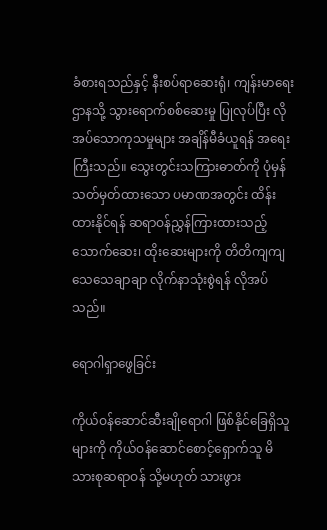ခံစားရသည်နှင့် နီးစပ်ရာဆေးရုံ၊ ကျန်းမာရေးဌာနသို့ သွားရောက်စစ်ဆေးမှု ပြုလုပ်ပြီး လိုအပ်သောကုသမှုများ အချိန်မီခံယူရန် အရေးကြီးသည်။ သွေးတွင်းသကြားဓာတ်ကို ပုံမှန်သတ်မှတ်ထားသော ပမာဏအတွင်း ထိန်းထားနိုင်ရန် ဆရာဝန်ညွှန်ကြားထားသည့် သောက်ဆေး၊ ထိုးဆေးများကို တိတိကျကျ သေသေချာချာ လိုက်နာသုံးစွဲရန် လိုအပ်သည်။

ရောဂါရှာဖွေခြင်း

ကိုယ်ဝန်ဆောင်ဆီးချိုရောဂါ ဖြစ်နိုင်ခြေရှိသူများကို ကိုယ်ဝန်ဆောင်စောင့်ရှောက်သူ မိသားစုဆရာဝန် သို့မဟုတ် သားဖွား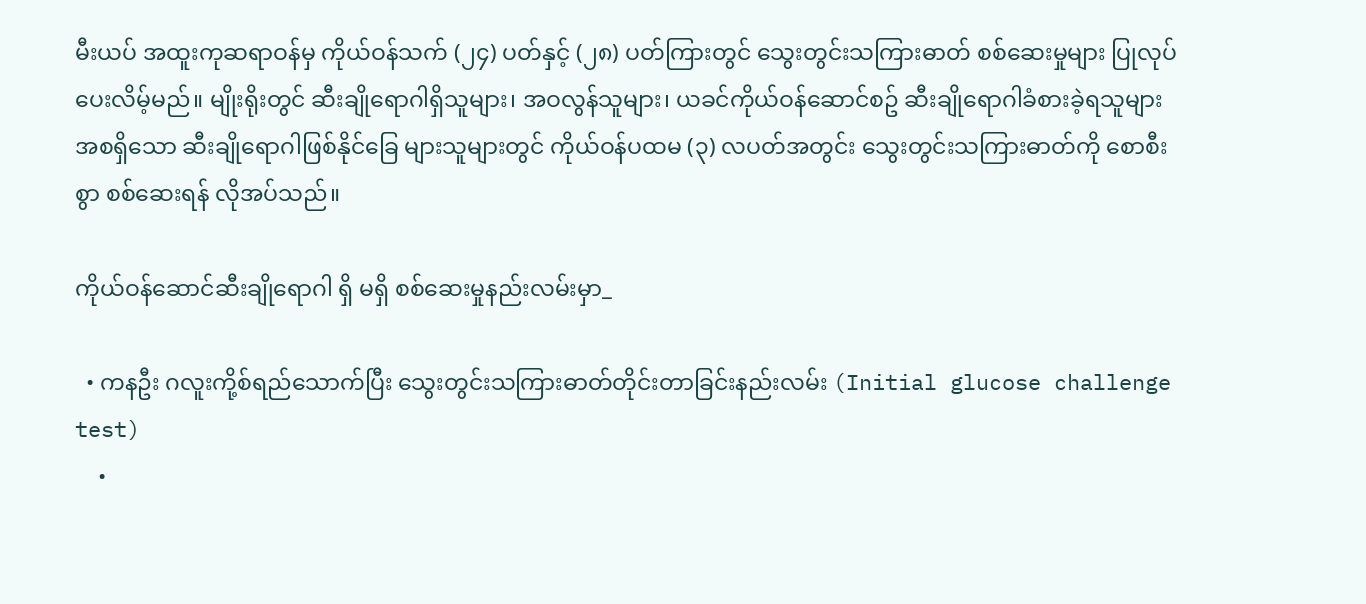မီးယပ် အထူးကုဆရာဝန်မှ ကိုယ်ဝန်သက် (၂၄) ပတ်နှင့် (၂၈) ပတ်ကြားတွင် သွေးတွင်းသကြားဓာတ် စစ်ဆေးမှုများ ပြုလုပ်ပေးလိမ့်မည်။ မျိုးရိုးတွင် ဆီးချိုရောဂါရှိသူများ၊ အဝလွန်သူများ၊ ယခင်ကိုယ်ဝန်ဆောင်စဥ် ဆီးချိုရောဂါခံစားခဲ့ရသူများ အစရှိသော ဆီးချိုရောဂါဖြစ်နိုင်ခြေ များသူများတွင် ကိုယ်ဝန်ပထမ (၃) လပတ်အတွင်း သွေးတွင်းသကြားဓာတ်ကို စောစီးစွာ စစ်ဆေးရန် လိုအပ်သည်။

ကိုယ်ဝန်ဆောင်ဆီးချိုရောဂါ ရှိ မရှိ စစ်ဆေးမှုနည်းလမ်းမှာ_

  • ကနဦး ဂလူးကို့စ်ရည်သောက်ပြီး သွေးတွင်းသကြားဓာတ်တိုင်းတာခြင်းနည်းလမ်း (Initial glucose challenge test)
    •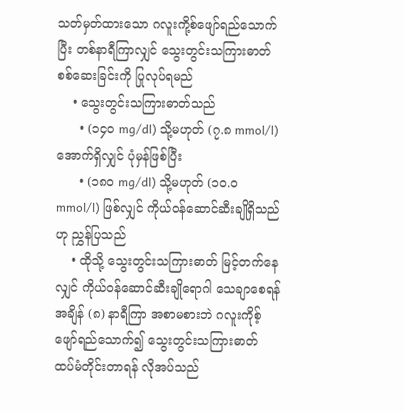သတ်မှတ်ထားသော ဂလူးကို့စ်ဖျော်ရည်သောက်ပြီး တစ်နာရီကြာလျှင် သွေးတွင်းသကြားဓာတ် စစ်ဆေးခြင်းကို ပြုလုပ်ရမည်
    • သွေးတွင်းသကြားဓာတ်သည်
      • (၁၄၀ mg/dl) သို့မဟုတ် (၇.၈ mmol/l) အောက်ရှိလျှင် ပုံမှန်ဖြစ်ပြီး
      • (၁၈၀ mg/dl) သို့မဟုတ် (၁၀.၀ mmol/l) ဖြစ်လျှင် ကိုယ်ဝန်ဆောင်ဆီးချိုရှိသည်ဟု ညွှန်ပြသည်
    • ထိုသို့ သွေးတွင်းသကြားဓာတ် မြင့်တက်နေလျှင် ကိုယ်ဝန်ဆောင်ဆီးချိုရောဂါ သေချာစေရန် အချိန် (၈) နာရီကြာ အစာမစားဘဲ ဂလူးကိုစ့်ဖျော်ရည်သောက်၍ သွေးတွင်းသကြားဓာတ် ထပ်မံတိုင်းတာရန် လိုအပ်သည်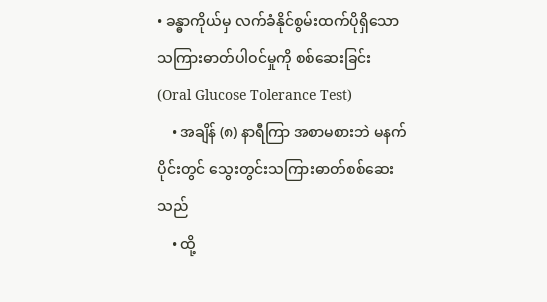• ခန္ဓာကိုယ်မှ လက်ခံနိုင်စွမ်းထက်ပိုရှိသော သကြားဓာတ်ပါဝင်မှုကို စစ်ဆေးခြင်း (Oral Glucose Tolerance Test)
    • အချိန် (၈) နာရီကြာ အစာမစားဘဲ မနက်ပိုင်းတွင် သွေးတွင်းသကြားဓာတ်စစ်ဆေးသည်
    • ထို့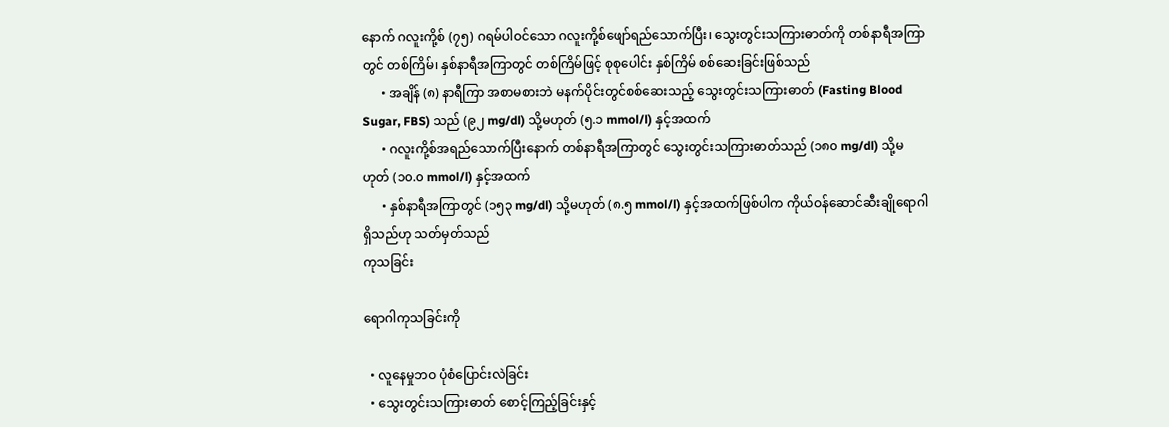နောက် ဂလူးကို့စ် (၇၅) ဂရမ်ပါဝင်သော ဂလူးကို့စ်ဖျော်ရည်သောက်ပြီး၊ သွေးတွင်းသကြားဓာတ်ကို တစ်နာရီအကြာတွင် တစ်ကြိမ်၊ နှစ်နာရီအကြာတွင် တစ်ကြိမ်ဖြင့် စုစုပေါင်း နှစ်ကြိမ် စစ်ဆေးခြင်းဖြစ်သည်
      • အချိန် (၈) နာရီကြာ အစာမစားဘဲ မနက်ပိုင်းတွင်စစ်ဆေးသည့် သွေးတွင်းသကြားဓာတ် (Fasting Blood Sugar, FBS) သည် (၉၂ mg/dl) သို့မဟုတ် (၅.၁ mmol/l) နှင့်အထက်
      • ဂလူးကို့စ်အရည်သောက်ပြီးနောက် တစ်နာရီအကြာတွင် သွေးတွင်းသကြားဓာတ်သည် (၁၈၀ mg/dl) သို့မဟုတ် (၁၀.၀ mmol/l) နှင့်အထက်
      • နှစ်နာရီအကြာတွင် (၁၅၃ mg/dl) သို့မဟုတ် (၈.၅ mmol/l) နှင့်အထက်ဖြစ်ပါက ကိုယ်ဝန်ဆောင်ဆီးချိုရောဂါ ရှိသည်ဟု သတ်မှတ်သည်
ကုသခြင်း

ရောဂါကုသခြင်းကို

  • လူနေမှုဘဝ ပုံစံပြောင်းလဲခြင်း
  • သွေးတွင်းသကြားဓာတ် စောင့်ကြည့်ခြင်းနှင့်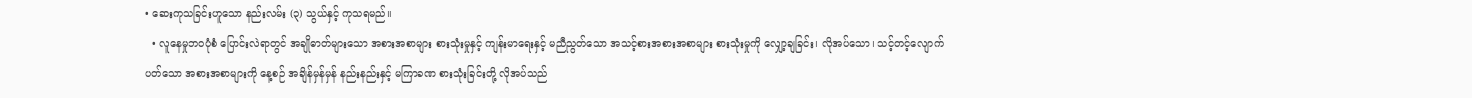• ဆေးကုသခြင်းဟူသော နည်းလမ်း (၃) သွယ်နှင့် ကုသရမည်။
  • လူနေမှုဘဝပုံစံ ပြောင်းလဲရာတွင် အချိုဓာတ်များသော အစားအစာများ စားသုံးမှုနှင့် ကျန်းမာရေးနှင့် မညီညွတ်သော အသင့်စားအစားအစာများ စားသုံးမှုကို လျှော့ချခြင်း၊ လိုအပ်သော၊ သင့်တင့်လျောက်ပတ်သော အစားအစာများကို နေ့စဉ် အချိန်မှန်မှန် နည်းနည်းနှင့် မကြာခဏ စားသုံးခြင်းတို့ လိုအပ်သည်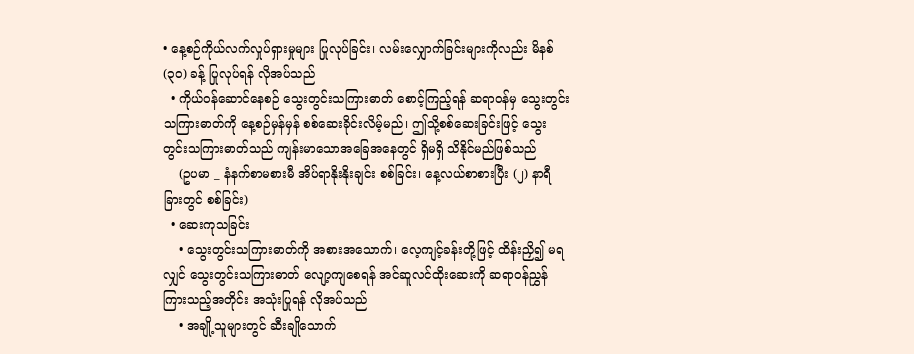• နေ့စဉ်ကိုယ်လက်လှုပ်ရှားမှုများ ပြုလုပ်ခြင်း၊ လမ်းလျှောက်ခြင်းများကိုလည်း မိနစ် (၃၀) ခန့် ပြုလုပ်ရန် လိုအပ်သည်
  • ကိုယ်ဝန်ဆောင်နေစဉ် သွေးတွင်းသကြားဓာတ် စောင့်ကြည့်ရန် ဆရာဝန်မှ သွေးတွင်းသကြားဓာတ်ကို နေ့စဉ်မှန်မှန် စစ်ဆေးခိုင်းလိမ့်မည်၊ ဤသို့စစ်ဆေးခြင်းဖြင့် သွေးတွင်းသကြားဓာတ်သည် ကျန်းမာသောအခြေအနေတွင် ရှိမရှိ သိနိုင်မည်ဖြစ်သည်
    (ဥပမာ _ နံနက်စာမစားမီ အိပ်ရာနိုးနိုးချင်း စစ်ခြင်း၊ နေ့လယ်စာစားပြီး (၂) နာရီခြားတွင် စစ်ခြင်း)
  • ဆေးကုသခြင်း
    • သွေးတွင်းသကြားဓာတ်ကို အစားအသောက်၊ လေ့ကျင့်ခန်းတို့ဖြင့် ထိန်းညှိ၍ မရလျှင် သွေးတွင်းသကြားဓာတ် လျော့ကျစေရန် အင်ဆူလင်ထိုးဆေးကို ဆရာဝန်ညွှန်ကြားသည့်အတိုင်း အသုံးပြုရန် လိုအပ်သည်
    • အချို့သူများတွင် ဆီးချိုသောက်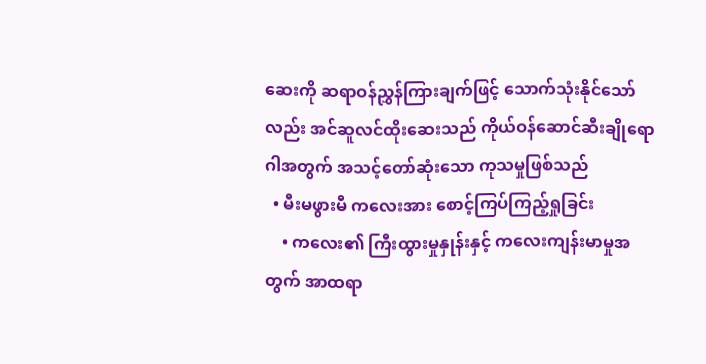ဆေးကို ဆရာဝန်ညွှန်ကြားချက်ဖြင့် သောက်သုံးနိုင်သော်လည်း အင်ဆူလင်ထိုးဆေးသည် ကိုယ်ဝန်ဆောင်ဆီးချိုရောဂါအတွက် အသင့်တော်ဆုံးသော ကုသမှုဖြစ်သည်
  • မီးမဖွားမီ ကလေးအား စောင့်ကြပ်ကြည့်ရှုခြင်း
    • ကလေး၏ ကြီးထွားမှုနှုန်းနှင့် ကလေးကျန်းမာမှုအတွက် အာထရာ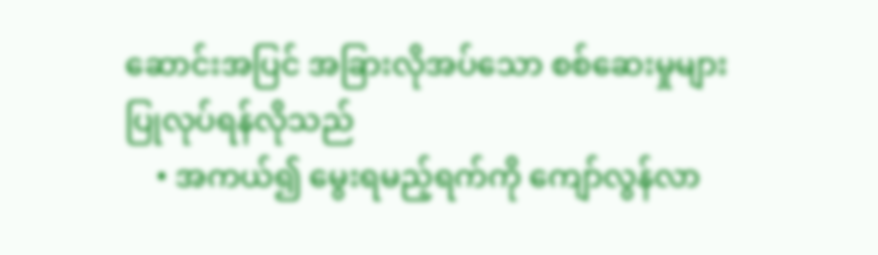ဆောင်းအပြင် အခြားလိုအပ်သော စစ်ဆေးမှုများ ပြုလုပ်ရန်လိုသည်
    • အကယ်၍ မွေးရမည့်ရက်ကို ကျော်လွန်လာ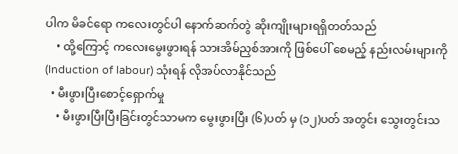ပါက မိခင်ရော ကလေးတွင်ပါ နောက်ဆက်တွဲ ဆိုးကျိုးများရရှိတတ်သည်
    • ထို့ကြောင့် ကလေးမွေးဖွားရန် သားအိမ်ညှစ်အားကို ဖြစ်ပေါ် စေမည့် နည်းလမ်းများကို (Induction of labour) သုံးရန် လိုအပ်လာနိုင်သည်
  • မီးဖွားပြီးစောင့်ရှောက်မှု
    • မီးဖွားပြီးပြီးခြင်းတွင်သာမက မွေးဖွားပြီး (၆)ပတ် မှ (၁၂)ပတ် အတွင်း သွေးတွင်းသ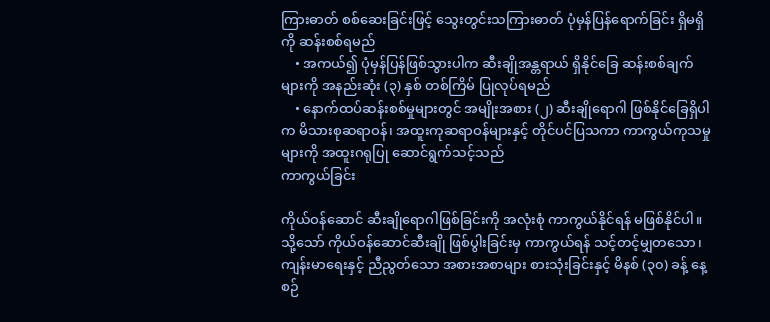ကြားဓာတ် စစ်ဆေးခြင်းဖြင့် သွေးတွင်းသကြားဓာတ် ပုံမှန်ပြန်ရောက်ခြင်း ရှိမရှိကို ဆန်းစစ်ရမည်
    • အကယ်၍ ပုံမှန်ပြန်ဖြစ်သွားပါက ဆီးချိုအန္တရာယ် ရှိနိုင်ခြေ ဆန်းစစ်ချက်များကို အနည်းဆုံး (၃) နှစ် တစ်ကြိမ် ပြုလုပ်ရမည်
    • နောက်ထပ်ဆန်းစစ်မှုများတွင် အမျိုးအစား (၂) ဆီးချိုရောဂါ ဖြစ်နိုင်ခြေရှိပါက မိသားစုဆရာဝန်၊ အထူးကုဆရာဝန်များနှင့် တိုင်ပင်ပြသကာ ကာကွယ်ကုသမှုများကို အထူးဂရုပြု ဆောင်ရွက်သင့်သည်
ကာကွယ်ခြင်း

ကိုယ်ဝန်ဆောင် ဆီးချိုရောဂါဖြစ်ခြင်းကို အလုံးစုံ ကာကွယ်နိုင်ရန် မဖြစ်နိုင်ပါ။ သို့သော် ကိုယ်ဝန်ဆောင်ဆီးချို ဖြစ်ပွါးခြင်းမှ ကာကွယ်ရန် သင့်တင့်မျှတသော၊ ကျန်းမာရေးနှင့် ညီညွတ်သော အစားအစာများ စားသုံးခြင်းနှင့် မိနစ် (၃၀) ခန့် နေ့စဉ်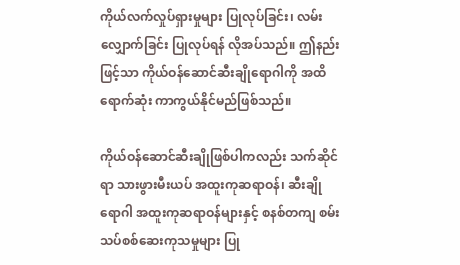ကိုယ်လက်လှုပ်ရှားမှုများ ပြုလုပ်ခြင်း၊ လမ်းလျှောက်ခြင်း ပြုလုပ်ရန် လိုအပ်သည်။ ဤနည်းဖြင့်သာ ကိုယ်ဝန်ဆောင်ဆီးချိုရောဂါကို အထိရောက်ဆုံး ကာကွယ်နိုင်မည်ဖြစ်သည်။

ကိုယ်ဝန်ဆောင်ဆီးချိုဖြစ်ပါကလည်း သက်ဆိုင်ရာ သားဖွားမီးယပ် အထူးကုဆရာဝန်၊ ဆီးချိုရောဂါ အထူးကုဆရာဝန်များနှင့် စနစ်တကျ စမ်းသပ်စစ်ဆေးကုသမှုများ ပြု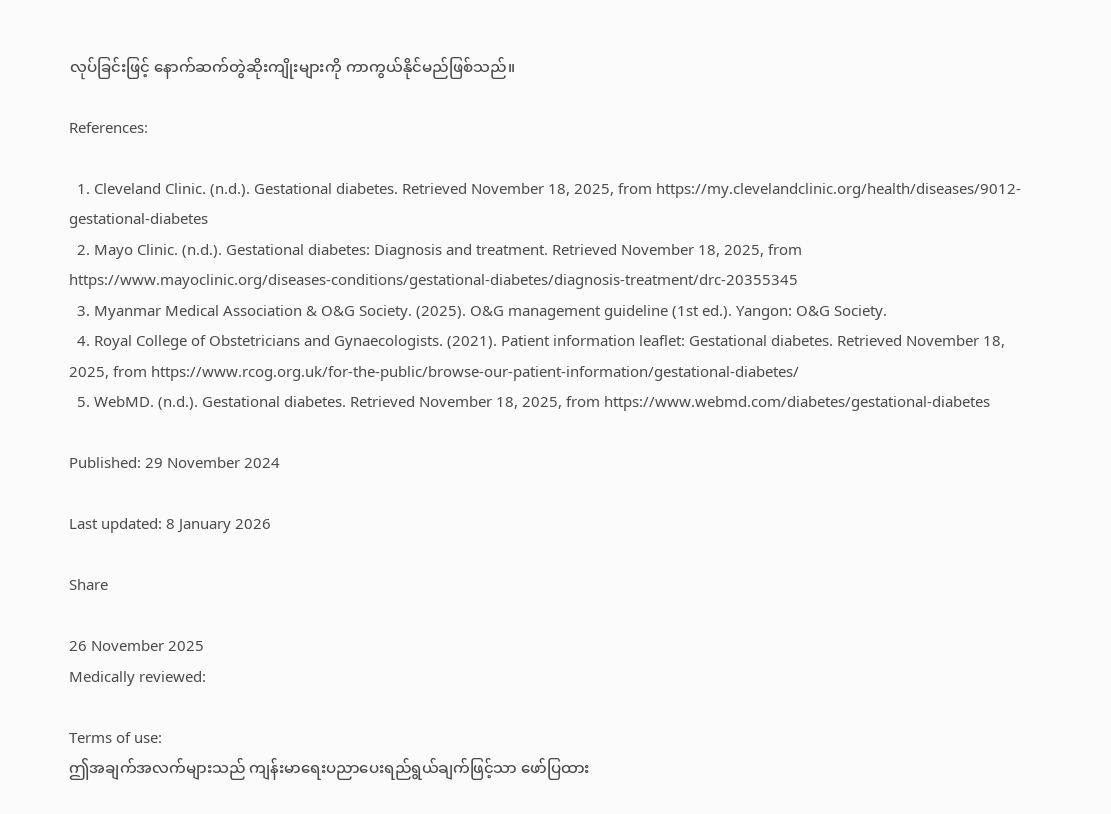လုပ်ခြင်းဖြင့် နောက်ဆက်တွဲဆိုးကျိုးများကို ကာကွယ်နိုင်မည်ဖြစ်သည်။

References:

  1. Cleveland Clinic. (n.d.). Gestational diabetes. Retrieved November 18, 2025, from https://my.clevelandclinic.org/health/diseases/9012-gestational-diabetes
  2. Mayo Clinic. (n.d.). Gestational diabetes: Diagnosis and treatment. Retrieved November 18, 2025, from https://www.mayoclinic.org/diseases-conditions/gestational-diabetes/diagnosis-treatment/drc-20355345
  3. Myanmar Medical Association & O&G Society. (2025). O&G management guideline (1st ed.). Yangon: O&G Society.
  4. Royal College of Obstetricians and Gynaecologists. (2021). Patient information leaflet: Gestational diabetes. Retrieved November 18, 2025, from https://www.rcog.org.uk/for-the-public/browse-our-patient-information/gestational-diabetes/
  5. WebMD. (n.d.). Gestational diabetes. Retrieved November 18, 2025, from https://www.webmd.com/diabetes/gestational-diabetes

Published: 29 November 2024

Last updated: 8 January 2026

Share

26 November 2025
Medically reviewed:

Terms of use:
ဤအချက်အလက်များသည် ကျန်းမာရေးပညာပေးရည်ရွယ်ချက်ဖြင့်သာ ဖော်ပြထား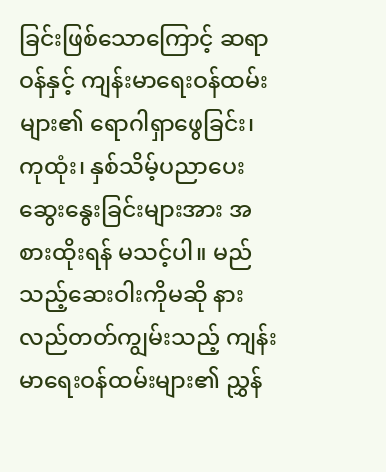ခြင်းဖြစ်သောကြောင့် ဆရာဝန်နှင့် ကျန်းမာရေးဝန်ထမ်းများ၏ ရောဂါရှာဖွေခြင်း၊ ကုထုံး၊ နှစ်သိမ့်ပညာပေးဆွေးနွေးခြင်းများအား အစားထိုးရန် မသင့်ပါ။ မည်သည့်ဆေးဝါးကိုမဆို နားလည်တတ်ကျွမ်းသည့် ကျန်းမာရေးဝန်ထမ်းများ၏ ညွှန်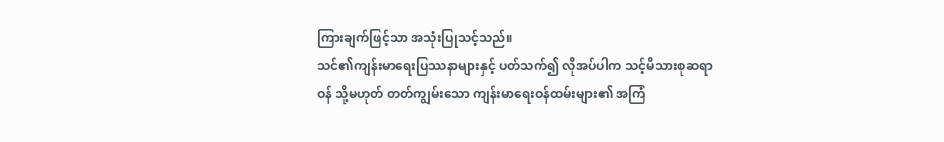ကြားချက်ဖြင့်သာ အသုံးပြုသင့်သည်။
သင်၏ကျန်းမာရေးပြဿနာများနှင့် ပတ်သက်၍ လိုအပ်ပါက သင့်မိသားစုဆရာဝန် သို့မဟုတ် တတ်ကျွမ်းသော ကျန်းမာရေးဝန်ထမ်းများ၏ အကြံ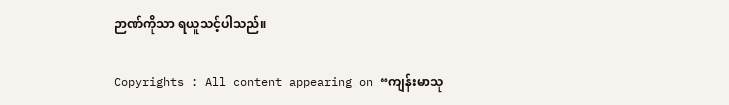ဉာဏ်ကိုသာ ရယူသင့်ပါသည်။

Copyrights : All content appearing on “ကျန်းမာသု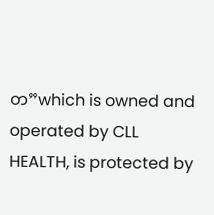တ”which is owned and operated by CLL HEALTH, is protected by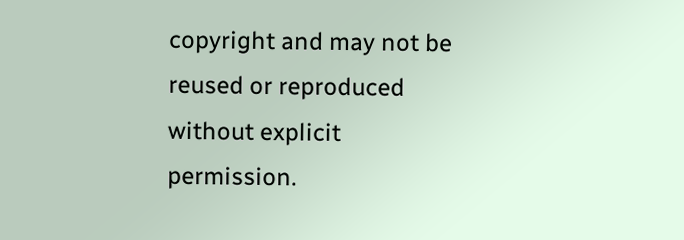copyright and may not be reused or reproduced without explicit permission.